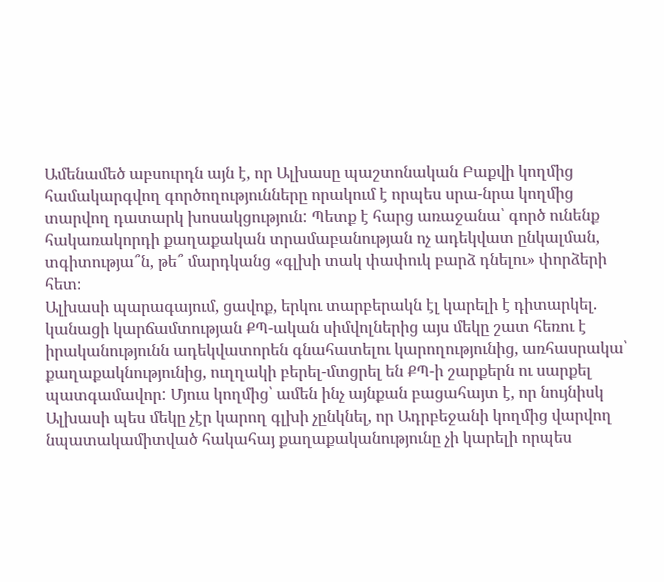Ամենամեծ աբսուրդն այն է, որ Ալխասը պաշտոնական Բաքվի կողմից համակարգվող գործողությունները որակում է որպես սրա-նրա կողմից տարվող դատարկ խոսակցություն: Պետք է հարց առաջանա՝ գործ ունենք հակառակորդի քաղաքական տրամաբանության ոչ ադեկվատ ընկալման, տգիտությա՞ն, թե՞ մարդկանց «գլխի տակ փափուկ բարձ դնելու» փորձերի հետ։
Ալխասի պարագայում, ցավոք, երկու տարբերակն էլ կարելի է դիտարկել. կանացի կարճամտության ՔՊ-ական սիմվոլներից այս մեկը շատ հեռու է իրականությունն ադեկվատորեն գնահատելու կարողությունից, առհասրակա՝ քաղաքակնությունից, ուղղակի բերել-մտցրել են ՔՊ-ի շարքերն ու սարքել պատգամավոր: Մյուս կողմից՝ ամեն ինչ այնքան բացահայտ է, որ նույնիսկ Ալխասի պես մեկը չէր կարող գլխի չընկնել, որ Ադրբեջանի կողմից վարվող նպատակամիտված հակահայ քաղաքականությունը չի կարելի որպես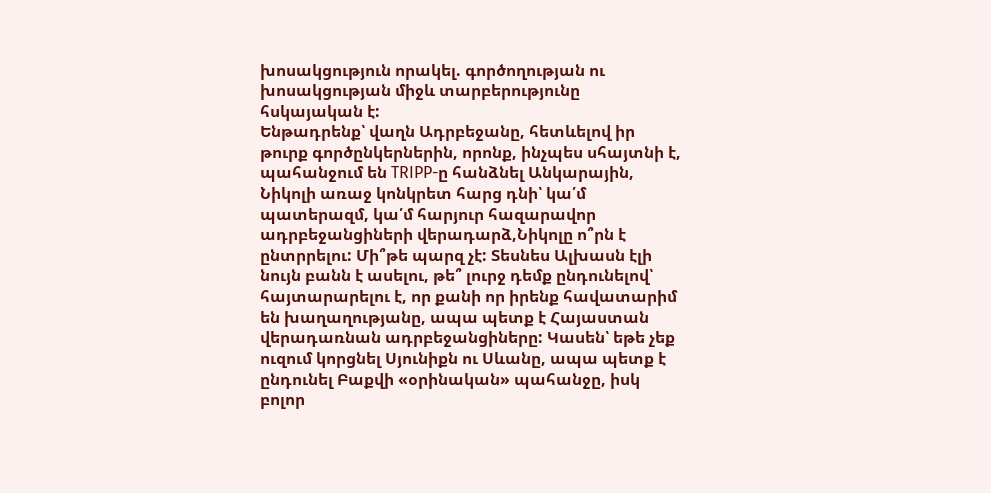խոսակցություն որակել. գործողության ու խոսակցության միջև տարբերությունը հսկայական է:
Ենթադրենք՝ վաղն Ադրբեջանը, հետևելով իր թուրք գործընկերներին, որոնք, ինչպես սհայտնի է, պահանջում են TRIPP-ը հանձնել Անկարային, Նիկոլի առաջ կոնկրետ հարց դնի՝ կա՛մ պատերազմ, կա՛մ հարյուր հազարավոր ադրբեջանցիների վերադարձ,Նիկոլը ո՞րն է ընտրրելու: Մի՞թե պարզ չէ: Տեսնես Ալխասն էլի նույն բանն է ասելու, թե՞ լուրջ դեմք ընդունելով՝ հայտարարելու է, որ քանի որ իրենք հավատարիմ են խաղաղությանը, ապա պետք է Հայաստան վերադառնան ադրբեջանցիները: Կասեն՝ եթե չեք ուզում կորցնել Սյունիքն ու Սևանը, ապա պետք է ընդունել Բաքվի «օրինական» պահանջը, իսկ բոլոր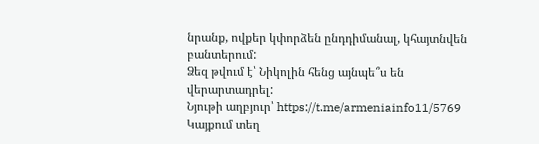նրանք, ովքեր կփորձեն ընդդիմանալ, կհայտնվեն բանտերում:
Ձեզ թվում է՝ Նիկոլին հենց այնպե՞ս են վերարտադրել:
Նյութի աղբյուր՝ https://t.me/armeniainfo11/5769
Կայքում տեղ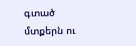գտած մտքերն ու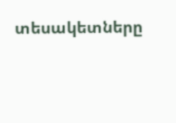տեսակետները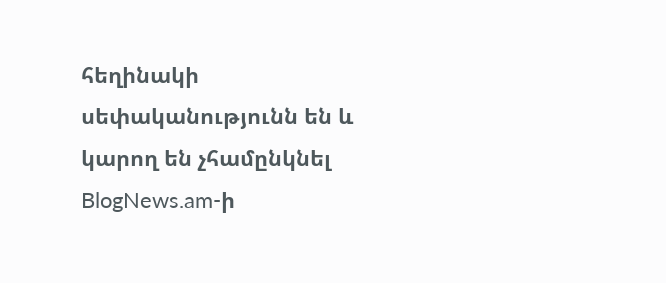հեղինակի սեփականությունն են և կարող են չհամընկնել BlogNews.am-ի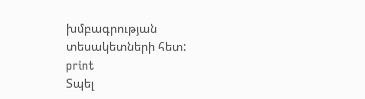խմբագրության տեսակետների հետ:
print
Տպել